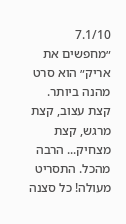7.1/10
״מחפשים את אריק״ הוא סרט מהנה ביותר. קצת עצוב, קצת מרגש, קצת מצחיק... הרבה מהכל. התסריט מעולה! כל סצנה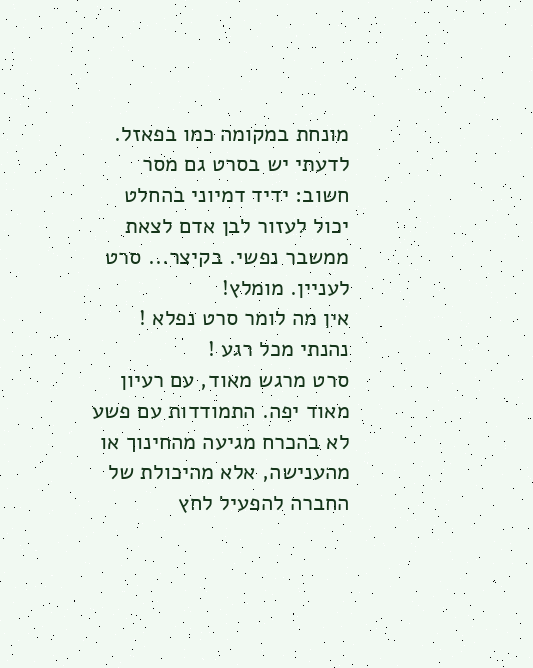מונחת במקומה כמו בפאזל. לדעתי יש בסרט גם מסר חשוב: ידיד דמיוני בהחלט יכול לעזור לבן אדם לצאת ממשבר נפשי. בקיצר... סרט לעניין. מומלץ!
אין מה לומר סרט נפלא ! נהנתי מכל רגע !
סרט מרגש מאוד, עם רעיון מאוד יפה. התמודדות עם פשע לא בהכרח מגיעה מהחינוך או מהענישה, אלא מהיכולת של החברה להפעיל לחץ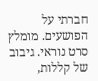חברתי על הפושעים. מומלץ
סרט נוראי. גיבוב של קללות,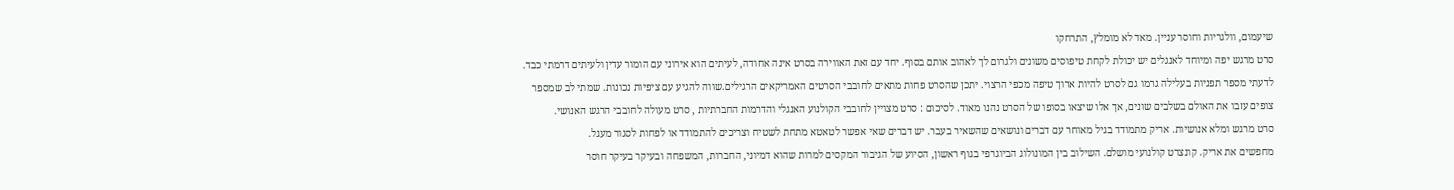שיעמום, וולגריות וחוסר עניין. מאד לא מומלץ, התרחקו
סרט מרגש יפה ומיוחד לאנגלים יש יכולת לקחת טיפוסים משונים ולגרום לך לאהוב אותם בסוף. יחד עם זאת האווירה בסרט אינה אחודה, לעיתים הוא אירוני עם הומור עדין ולעיתים דרמתי כבד. לדעתי מספר תפניות בעלילה גרמו גם לסרט להיות ארוך טיפה מכפי הרצוי. יתכן שהסרט פחות מתאים לחובבי הסרטים האמריקאים הרגילים.שווה להגיע עם ציפיות נכונות. שמתי לב שמספר צופים עזבו את האולם בשלבים שונים, אך אלו שיצאו בסופו של הסרט נהנו מאוד. לסיכום : סרט מצויין לחובבי הקולנוע האנגלי והדרמות החברתיות , סרט מעולה לחובבי הרגש האנושי.
סרט מרגש ומלא אנושיות. אריק מתמודד בגיל מאוחר עם דברים ונושאים שהשאיר בעבר. יש דברים שאי אפשר לטאטא מתחת לשטיח וצריכים להתמודד או לפחות לסגור מעגל.
מחפשים את אריק. קונצרט קולנועי מושלם. השילוב בין המונולוג הביוגרפי בגוף ראשון, הסיוע של הגיבור המקסים למרות שהוא דמיוני, החברות, המשפחה ובעיקר בעיקר חוסר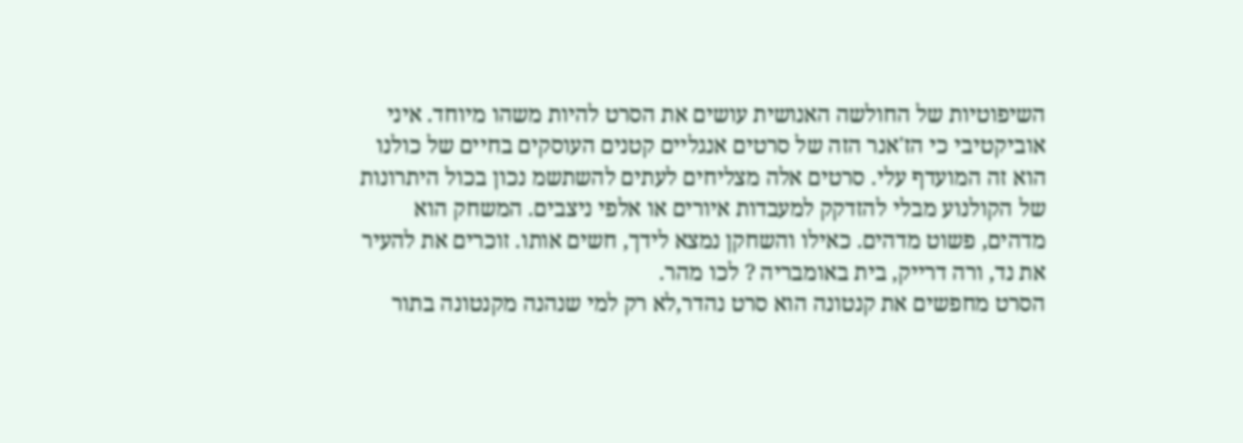השיפוטיות של החולשה האנושית עושים את הסרט להיות משהו מיוחד. איני אוביקטיבי כי הז'אנר הזה של סרטים אנגליים קטנים העוסקים בחיים של כולנו הוא זה המועדף עלי. סרטים אלה מצליחים לעתים להשתשמ נכון בכול היתרונות של הקולנוע מבלי להזדקק למעבדות איורים או אלפי ניצבים. המשחק הוא מדהים, פשוט מדהים. כאילו והשחקן נמצא לידך, חשים אותו. זוכרים את להעיר את נד, ורה דרייק, בית באומבריה ? לכו מהר.
הסרט מחפשים את קנטונה הוא סרט נהדר,לא רק למי שנהנה מקנטונה בתור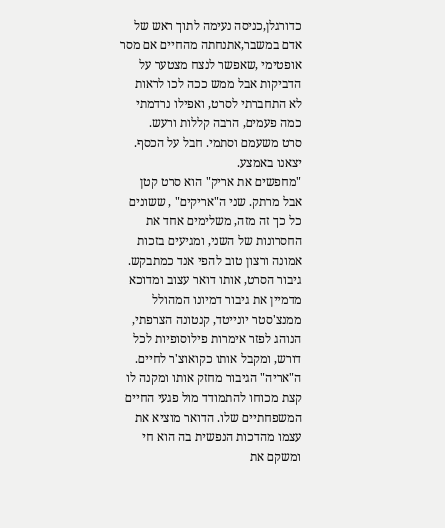כדורגלן,כניסה נעימה לתוך ראש של אדם במשבר,אתנחתה מהחיים אם מסר אופטימי ,שאפשר לנצח מצטער על הדביקות אבל ממש ככה לכו לראות
לא התחברתי לסרט, ואפילו נרדמתי כמה פעמים, הרבה קללות ורעש.
סרט משעמם וסתמי. חבל על הכסף. יצאנו באמצע.
"מחפשים את אריק" הוא סרט קטן אבל מרתק. שני ה"אריקים" , ששונים כל כך זה מזה, משלימים אחד את החסרונות של השני, ומגיעים בזכות אמונה ורצון טוב להפי אנד כמתבקש. גיבור הסרט, אותו דואר עצוב ומדוכא מדמיין את גיבור דמיונו המהולל ממנצ'סטר יונייטד, קנטונה הצרפתי, הנוהג לפזר אימרות פילוסופיות לכל דורש, ומקבל אותו כקואוצ'ר לחיים. ה"אריה" הגיבור מחזק אותו ומקנה לו קצת מכוחו להתמודד מול פגעי החיים המשפחתיים שלו. הדואר מוציא את עצמו מהדכות הנפשית בה הוא חי ומשקם את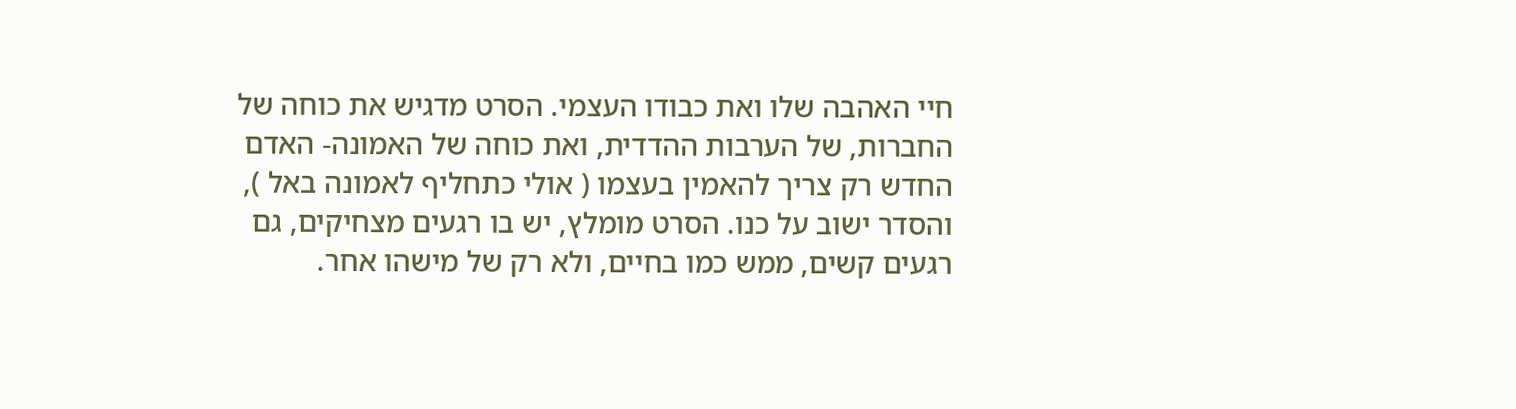חיי האהבה שלו ואת כבודו העצמי. הסרט מדגיש את כוחה של החברות, של הערבות ההדדית, ואת כוחה של האמונה- האדם החדש רק צריך להאמין בעצמו ( אולי כתחליף לאמונה באל ), והסדר ישוב על כנו. הסרט מומלץ, יש בו רגעים מצחיקים, גם רגעים קשים, ממש כמו בחיים, ולא רק של מישהו אחר.